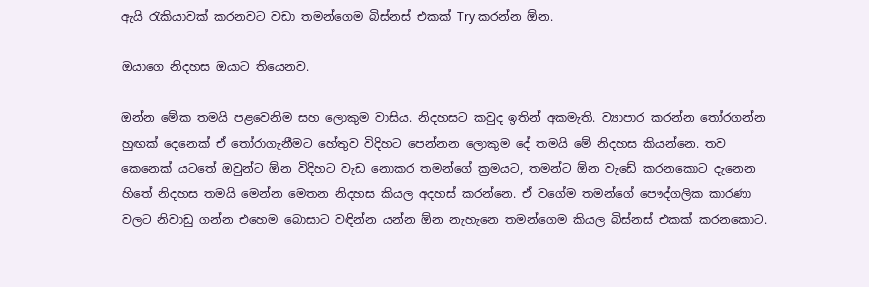ඇයි රැකියාවක් කරනවට වඩා තමන්ගෙම බිස්නස් එකක් Try කරන්න ඕන.

ඔයාගෙ නිදහස ඔයාට තියෙනව.

ඔන්න මේක තමයි පළවෙනිම සහ ලොකුම වාසිය. නිදහසට කවුද ඉතින් අකමැති. ව්‍යාපාර කරන්න තෝරගන්න හුඟක් දෙනෙක් ඒ තෝරාගැනීමට හේතුව විදිහට පෙන්නන ලොකුම දේ තමයි මේ නිදහස කියන්නෙ. තව කෙනෙක් යටතේ ඔවුන්ට ඕන විදිහට වැඩ නොකර තමන්ගේ ක්‍රමයට, තමන්ට ඕන වැඩේ කරනකොට දැනෙන හිතේ නිදහස තමයි මෙන්න මෙතන නිදහස කියල අදහස් කරන්නෙ. ඒ වගේම තමන්ගේ පෞද්ගලික කාරණා වලට නිවාඩු ගන්න එහෙම බොසාට වඳින්න යන්න ඕන නැහැනෙ තමන්ගෙම කියල බිස්නස් එකක් කරනකොට.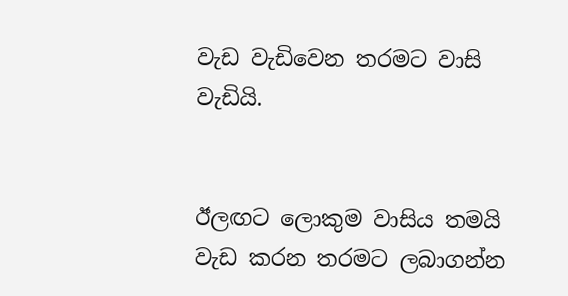වැඩ වැඩිවෙන තරමට වාසි වැඩියි.


ඊලඟට ලොකුම වාසිය තමයි වැඩ කරන තරමට ලබාගන්න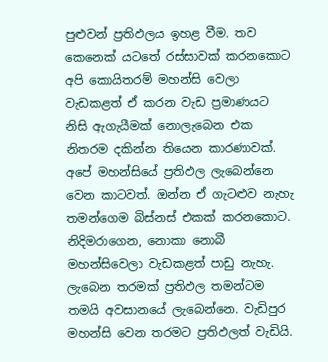පුළුවන් ප්‍රතිඵලය ඉහළ වීම. තව කෙනෙක් යටතේ රස්සාවක් කරනකොට අපි කොයිතරම් මහන්සි වෙලා වැඩකළත් ඒ කරන වැඩ ප්‍රමාණයට නිසි ඇගැයීමක් නොලැබෙන එක නිතරම දකින්න තියෙන කාරණාවක්. අපේ මහන්සියේ ප්‍රතිඵල ලැබෙන්නෙ වෙන කාටවත්. ඔන්න ඒ ගැටළුව නැහැ තමන්ගෙම බිස්නස් එකක් කරනකොට. නිදිමරාගෙන, නොකා නොබී මහන්සිවෙලා වැඩකළත් පාඩු නැහැ. ලැබෙන තරමක් ප්‍රතිඵල තමන්ටම තමයි අවසානයේ ලැබෙන්නෙ. වැඩිපුර මහන්සි වෙන තරමට ප්‍රතිඵලත් වැඩියි.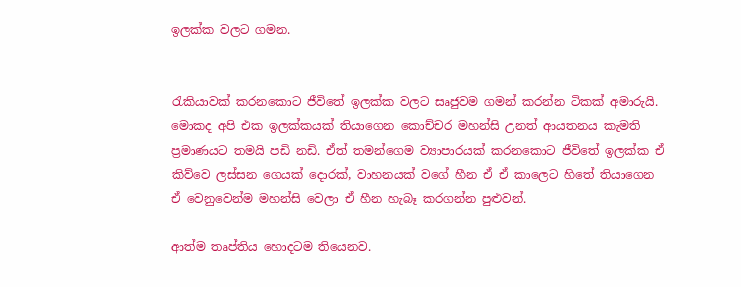ඉලක්ක වලට ගමන.


රැකියාවක් කරනකොට ජීවිතේ ඉලක්ක වලට සෘජුවම ගමන් කරන්න ටිකක් අමාරුයි. මොකද අපි එක ඉලක්කයක් තියාගෙන කොච්චර මහන්සි උනත් ආයතනය කැමති ප්‍රමාණයට තමයි පඩි නඩි. ඒත් තමන්ගෙම ව්‍යාපාරයක් කරනකොට ජීවිතේ ඉලක්ක ඒ කිව්වෙ ලස්සන ගෙයක් දොරක්, වාහනයක් වගේ හීන ඒ ඒ කාලෙට හිතේ තියාගෙන ඒ වෙනුවෙන්ම මහන්සි වෙලා ඒ හීන හැබෑ කරගන්න පුළුවන්.

ආත්ම තෘප්තිය හොදටම තියෙනව.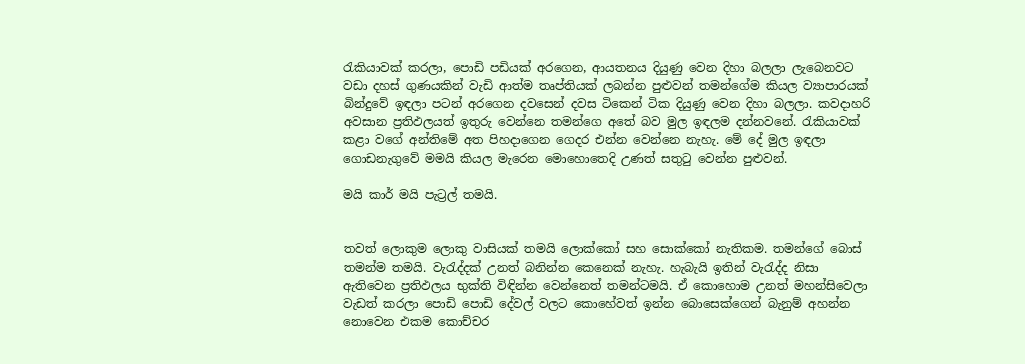රැකියාවක් කරලා, පොඩි පඩියක් අරගෙන, ආයතනය දියුණු වෙන දිහා බලලා ලැබෙනවට වඩා දහස් ගුණයකින් වැඩි ආත්ම තෘප්තියක් ලබන්න පුළුවන් තමන්ගේම කියල ව්‍යාපාරයක් බින්දුවේ ඉඳලා පටන් අරගෙන දවසෙන් දවස ටිකෙන් ටික දියුණු වෙන දිහා බලලා. කවදාහරි අවසාන ප්‍රතිඵලයත් ඉතුරු වෙන්නෙ තමන්ගෙ අතේ බව මුල ඉඳලම දන්නවනේ. රැකියාවක් කළා වගේ අන්තිමේ අත පිහදාගෙන ගෙදර එන්න වෙන්නෙ නැහැ. මේ දේ මුල ඉඳලා ගොඩනැගුවේ මමයි කියල මැරෙන මොහොතෙදි උණත් සතුටු වෙන්න පුළුවන්.

මයි කාර් මයි පැට්‍රල් තමයි.


තවත් ලොකුම ලොකු වාසියක් තමයි ලොක්කෝ සහ සොක්කෝ නැතිකම. තමන්ගේ බොස් තමන්ම තමයි. වැරැද්දක් උනත් බනින්න කෙනෙක් නැහැ. හැබැයි ඉතින් වැරැද්ද නිසා ඇතිවෙන ප්‍රතිඵලය භුක්ති විඳින්න වෙන්නෙත් තමන්ටමයි. ඒ කොහොම උනත් මහන්සිවෙලා වැඩත් කරලා පොඩි පොඩි දේවල් වලට කොහේවත් ඉන්න බොසෙක්ගෙන් බැනුම් අහන්න නොවෙන එකම කොච්චර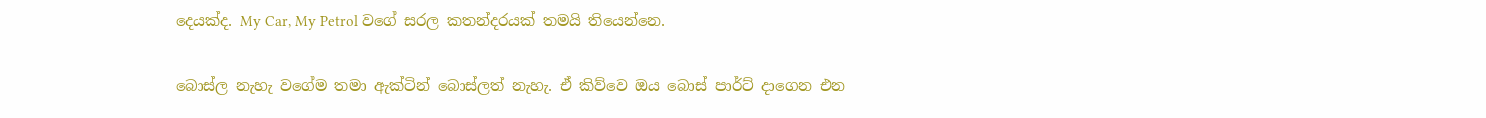දෙයක්ද. My Car, My Petrol වගේ සරල කතන්දරයක් තමයි තියෙන්නෙ.

බොස්ල නැහැ වගේම තමා ඇක්ටින් බොස්ලත් නැහැ. ඒ කිව්වෙ ඔය බොස් පාර්ට් දාගෙන එන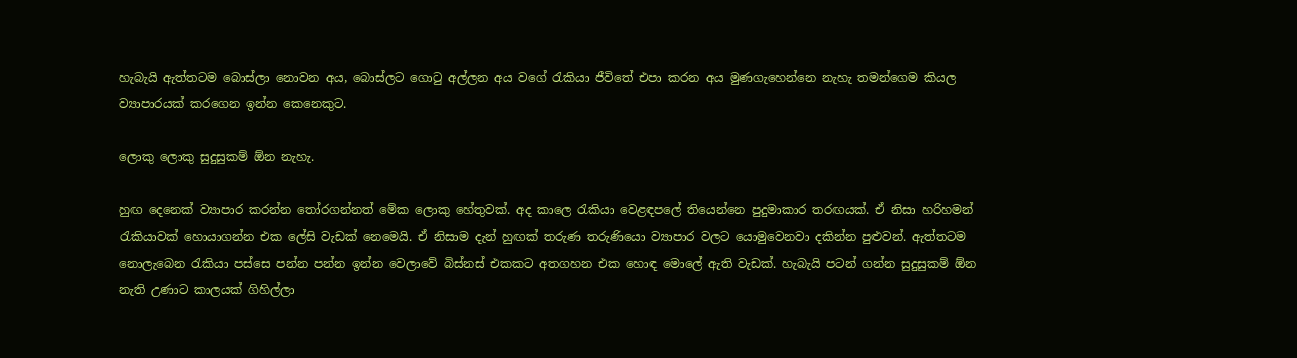හැබැයි ඇත්තටම බොස්ලා නොවන අය, බොස්ලට ගොටු අල්ලන අය වගේ රැකියා ජීවිතේ එපා කරන අය මුණගැහෙන්නෙ නැහැ තමන්ගෙම කියල ව්‍යාපාරයක් කරගෙන ඉන්න කෙනෙකුට.

ලොකු ලොකු සුදුසුකම් ඕන නැහැ.

හුඟ දෙනෙක් ව්‍යාපාර කරන්න තෝරගන්නත් මේක ලොකු හේතුවක්. අද කාලෙ රැකියා වෙළඳපලේ තියෙන්නෙ පුදුමාකාර තරඟයක්. ඒ නිසා හරිහමන් රැකියාවක් හොයාගන්න එක ලේසි වැඩක් නෙමෙයි. ඒ නිසාම දැන් හුඟක් තරුණ තරුණියො ව්‍යාපාර වලට යොමුවෙනවා දකින්න පුළුවන්. ඇත්තටම නොලැබෙන රැකියා පස්සෙ පන්න පන්න ඉන්න වෙලාවේ බිස්නස් එකකට අතගහන එක හොඳ මොලේ ඇති වැඩක්. හැබැයි පටන් ගන්න සුදුසුකම් ඕන නැති උණාට කාලයක් ගිහිල්ලා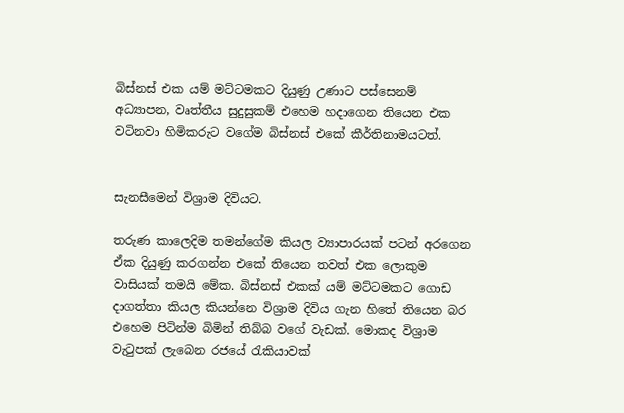බිස්නස් එක යම් මට්ටමකට දියුණු උණාට පස්සෙනම් අධ්‍යාපන, වෘත්තීය සුදුසුකම් එහෙම හදාගෙන තියෙන එක වටිනවා හිමිකරුට වගේම බිස්නස් එකේ කීර්තිනාමයටත්.


සැනසීමෙන් විශ්‍රාම දිවියට.

තරුණ කාලෙදිම තමන්ගේම කියල ව්‍යාපාරයක් පටන් අරගෙන ඒක දියුණු කරගන්න එකේ තියෙන තවත් එක ලොකුම වාසියක් තමයි මේක. බිස්නස් එකක් යම් මට්ටමකට ගොඩ දාගත්තා කියල කියන්නෙ විශ්‍රාම දිවිය ගැන හිතේ තියෙන බර එහෙම පිටින්ම බිමින් තිබ්බ වගේ වැඩක්. මොකද විශ්‍රාම වැටුපක් ලැබෙන රජයේ රැකියාවක්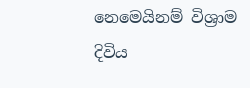නෙමෙයිනම් විශ්‍රාම දිවිය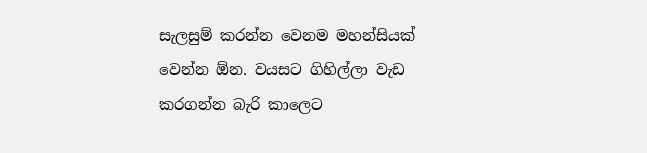සැලසුම් කරන්න වෙනම මහන්සියක් වෙන්න ඕන. වයසට ගිහිල්ලා වැඩ කරගන්න බැරි කාලෙට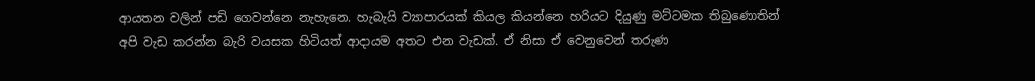ආයතන වලින් පඩි ගෙවන්නෙ නැහැනෙ. හැබැයි ව්‍යාපාරයක් කියල කියන්නෙ හරියට දියුණු මට්ටමක තිබුණොතින් අපි වැඩ කරන්න බැරි වයසක හිටියත් ආදායම අතට එන වැඩක්. ඒ නිසා ඒ වෙනුවෙන් තරුණ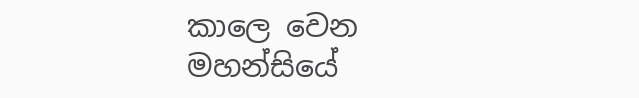කාලෙ වෙන මහන්සියේ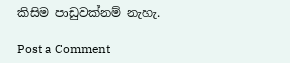කිසිම පාඩුවක්නම් නැහැ.

Post a Comment